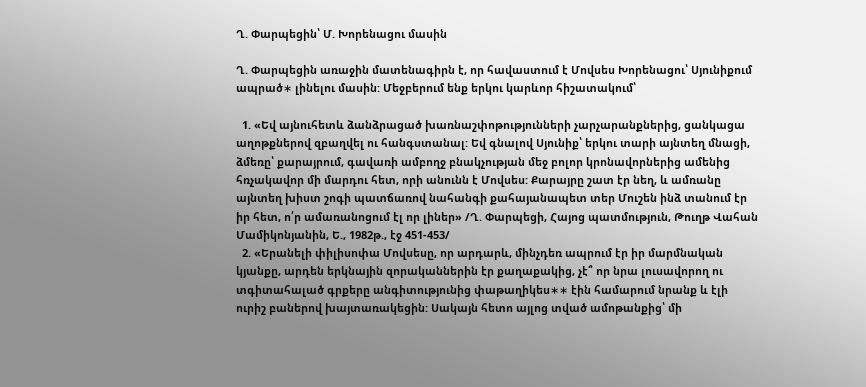Ղ. Փարպեցին՝ Մ. Խորենացու մասին

Ղ. Փարպեցին առաջին մատենագիրն է, որ հավաստում է Մովսես Խորենացու՝ Սյունիքում ապրած∗ լինելու մասին: Մեջբերում ենք երկու կարևոր հիշատակում՝

  1. «Եվ այնուհետև ձանձրացած խառնաշփոթությունների չարչարանքներից, ցանկացա աղոթքներով զբաղվել ու հանգստանալ: Եվ գնալով Սյունիք՝ երկու տարի այնտեղ մնացի, ձմեռը՝ քարայրում, գավառի ամբողջ բնակչության մեջ բոլոր կրոնավորներից ամենից հռչակավոր մի մարդու հետ, որի անունն է Մովսես: Քարայրը շատ էր նեղ, և ամռանը այնտեղ խիստ շոգի պատճառով նահանգի քահայանապետ տեր Մուշեն ինձ տանում էր իր հետ, ո՛ր ամառանոցում էլ որ լիներ» /Ղ. Փարպեցի, Հայոց պատմություն, Թուղթ Վահան Մամիկոնյանին, Ե., 1982թ., էջ 451-453/
  2. «Երանելի փիլիսոփա Մովսեսը, որ արդարև, մինչդեռ ապրում էր իր մարմնական կյանքը, արդեն երկնային զորականներին էր քաղաքակից, չէ՞ որ նրա լուսավորող ու տգիտահալած գրքերը անգիտությունից փաթաղիկես∗∗ էին համարում նրանք և էլի ուրիշ բաներով խայտառակեցին: Սակայն հետո այլոց տված ամոթանքից՝ մի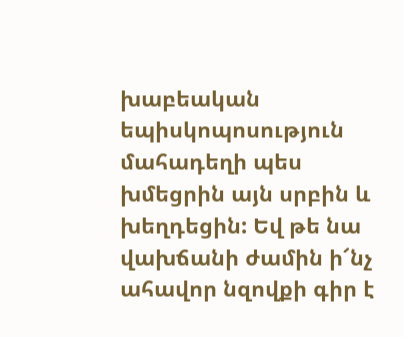խաբեական եպիսկոպոսություն մահադեղի պես խմեցրին այն սրբին և խեղդեցին: Եվ թե նա վախճանի ժամին ի՜նչ ահավոր նզովքի գիր է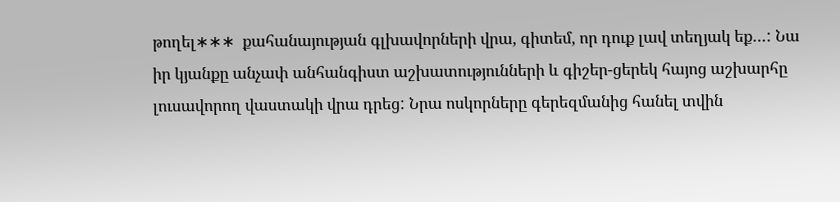թողել∗∗∗  քահանայության գլխավորների վրա, գիտեմ, որ դուք լավ տեղյակ եք…: Նա իր կյանքը անչափ անհանգիստ աշխատությունների և գիշեր-ցերեկ հայոց աշխարհը լուսավորող վաստակի վրա դրեց: Նրա ոսկորները գերեզմանից հանել տվին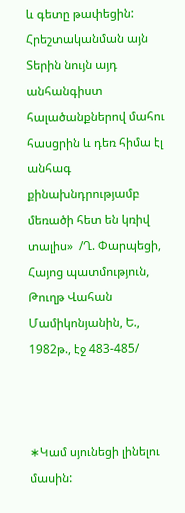և գետը թափեցին: Հրեշտականման այն Տերին նույն այդ անհանգիստ հալածանքներով մահու հասցրին և դեռ հիմա էլ անհագ քինախնդրությամբ մեռածի հետ են կռիվ տալիս»  /Ղ. Փարպեցի, Հայոց պատմություն, Թուղթ Վահան Մամիկոնյանին, Ե., 1982թ., էջ 483-485/



∗Կամ սյունեցի լինելու մասին: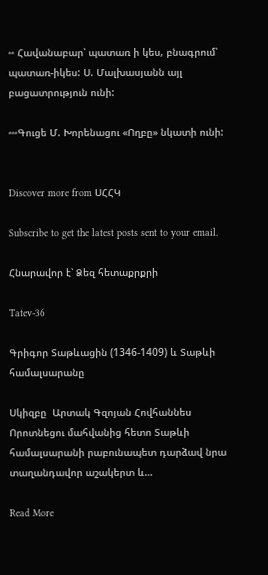∗∗ Հավանաբար՝ պատառ ի կես, բնագրում՝ պատառ-իկես: Ս. Մալխասյանն այլ բացատրություն ունի:

∗∗∗Գուցե Մ. Խորենացու «Ողբը» նկատի ունի:


Discover more from ՍՀՀԿ

Subscribe to get the latest posts sent to your email.

Հնարավոր է՝ Ձեզ հետաքրքրի

Tatev-36

Գրիգոր Տաթևացին (1346-1409) և Տաթևի համալսարանը

Սկիզբը  Արտակ Գզոյան Հովհաննես Որոտնեցու մահվանից հետո Տաթևի համալսարանի րաբունապետ դարձավ նրա տաղանդավոր աշակերտ և…

Read More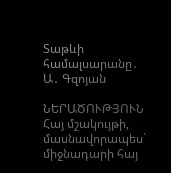Տաթևի համալսարանը․ Ա․ Գզոյան

ՆԵՐԱԾՈՒԹՅՈՒՆ Հայ մշակույթի, մասնավորապես` միջնադարի հայ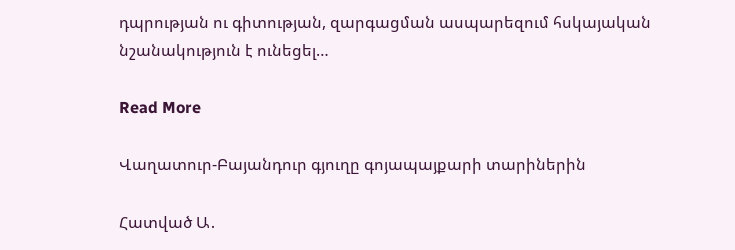դպրության ու գիտության, զարգացման ասպարեզում հսկայական նշանակություն է ունեցել…

Read More

Վաղատուր-Բայանդուր գյուղը գոյապայքարի տարիներին

Հատված Ա․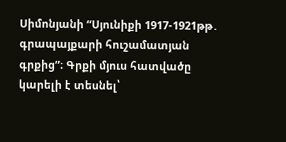Սիմոնյանի “Սյունիքի 1917-1921թթ․ գրապայքարի հուշամատյան գրքից”։ Գրքի մյուս հատվածը կարելի է տեսնել՝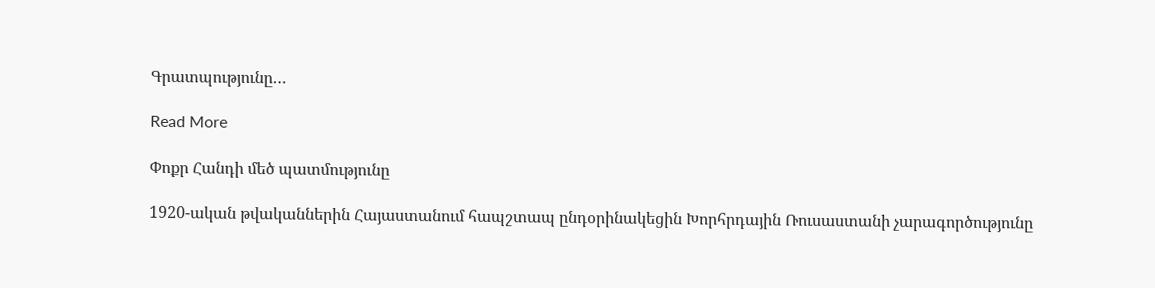Գրատպությունը…

Read More

Փոքր Հանդի մեծ պատմությունը

1920-ական թվականներին Հայաստանում հապշտապ ընդօրինակեցին Խորհրդային Ռուսաստանի չարագործությունը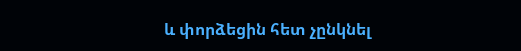և փորձեցին հետ չընկնել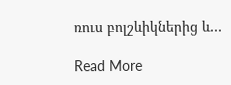ռուս բոլշևիկներից և…

Read More